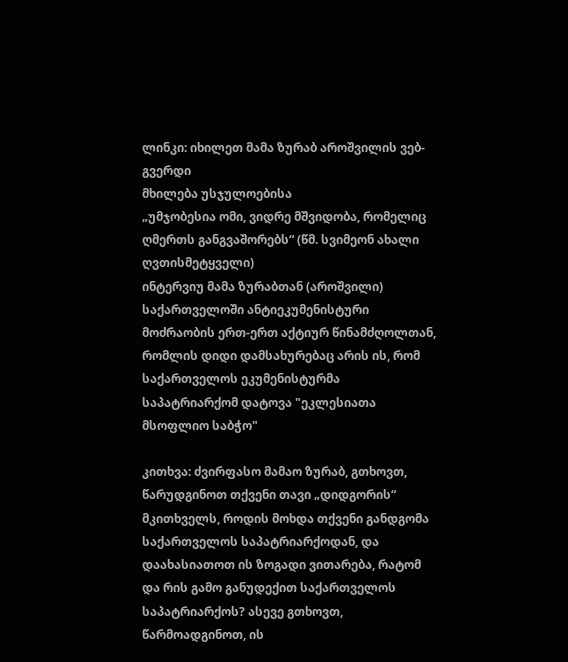ლინკი: იხილეთ მამა ზურაბ აროშვილის ვებ-გვერდი
მხილება უსჯულოებისა
„უმჯობესია ომი, ვიდრე მშვიდობა, რომელიც ღმერთს განგვაშორებს“ (წმ. სვიმეონ ახალი ღვთისმეტყველი)
ინტერვიუ მამა ზურაბთან (აროშვილი) საქართველოში ანტიეკუმენისტური მოძრაობის ერთ-ერთ აქტიურ წინამძღოლთან, რომლის დიდი დამსახურებაც არის ის, რომ საქართველოს ეკუმენისტურმა საპატრიარქომ დატოვა "ეკლესიათა მსოფლიო საბჭო"

კითხვა: ძვირფასო მამაო ზურაბ, გთხოვთ, წარუდგინოთ თქვენი თავი „დიდგორის“ მკითხველს, როდის მოხდა თქვენი განდგომა საქართველოს საპატრიარქოდან, და დაახასიათოთ ის ზოგადი ვითარება, რატომ და რის გამო განუდექით საქართველოს საპატრიარქოს? ასევე გთხოვთ, წარმოადგინოთ, ის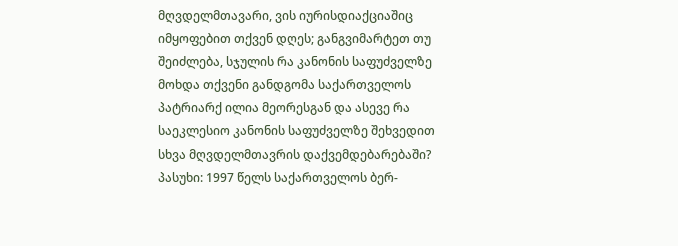მღვდელმთავარი, ვის იურისდიაქციაშიც იმყოფებით თქვენ დღეს; განგვიმარტეთ თუ შეიძლება, სჯულის რა კანონის საფუძველზე მოხდა თქვენი განდგომა საქართველოს პატრიარქ ილია მეორესგან და ასევე რა საეკლესიო კანონის საფუძველზე შეხვედით სხვა მღვდელმთავრის დაქვემდებარებაში?
პასუხი: 1997 წელს საქართველოს ბერ-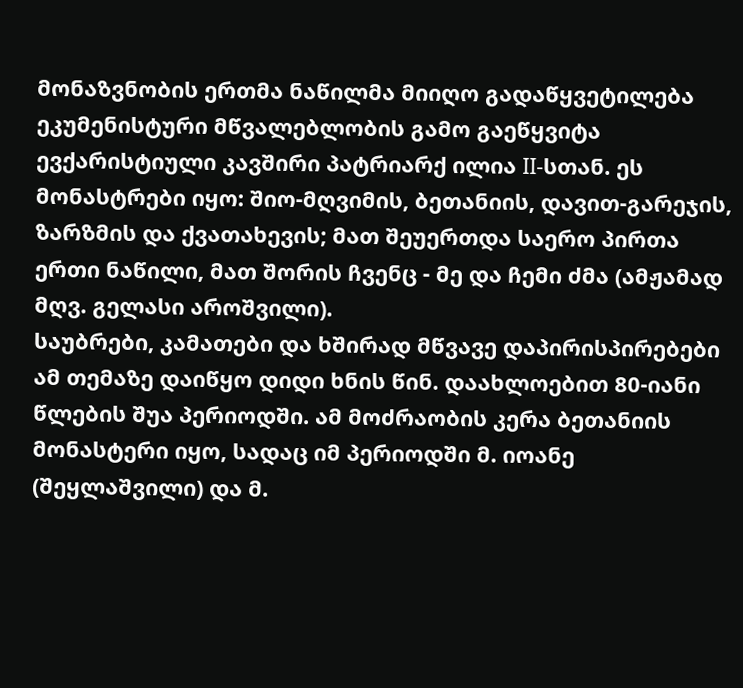მონაზვნობის ერთმა ნაწილმა მიიღო გადაწყვეტილება ეკუმენისტური მწვალებლობის გამო გაეწყვიტა ევქარისტიული კავშირი პატრიარქ ილია II-სთან. ეს მონასტრები იყო: შიო-მღვიმის, ბეთანიის, დავით-გარეჯის, ზარზმის და ქვათახევის; მათ შეუერთდა საერო პირთა ერთი ნაწილი, მათ შორის ჩვენც - მე და ჩემი ძმა (ამჟამად მღვ. გელასი აროშვილი).
საუბრები, კამათები და ხშირად მწვავე დაპირისპირებები ამ თემაზე დაიწყო დიდი ხნის წინ. დაახლოებით 80-იანი წლების შუა პერიოდში. ამ მოძრაობის კერა ბეთანიის მონასტერი იყო, სადაც იმ პერიოდში მ. იოანე (შეყლაშვილი) და მ.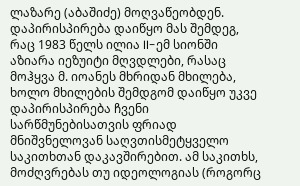ლაზარე (აბაშიძე) მოღვაწეობდენ. დაპირისპირება დაიწყო მას შემდეგ, რაც 1983 წელს ილია II-ემ სიონში აზიარა იეზუიტი მღვდლები, რასაც მოჰყვა მ. იოანეს მხრიდან მხილება, ხოლო მხილების შემდგომ დაიწყო უკვე დაპირისპირება ჩვენი სარწმუნებისათვის ფრიად მნიშვნელოვან საღვთისმეტყველო საკითხთან დაკავშირებით. ამ საკითხს, მოძღვრებას თუ იდეოლოგიას (როგორც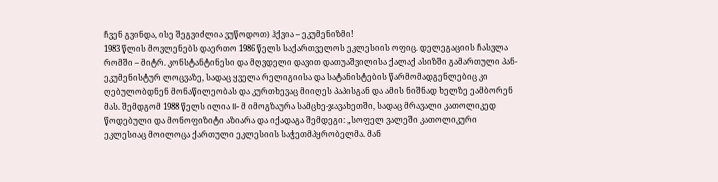ჩვენ გვინდა, ისე შეგვიძლია ვუწოდოთ) ჰქვია – ეკუმენიზმი!
1983 წლის მოვლენებს დაერთო 1986 წელს საქართველოს ეკლესიის ოფიც. დელეგაციის ჩასვლა რომში – მიტრ. კონსტანტინესი და მღვდელი დავით დათუაშვილისა ქალაქ ასიზში გამართული პან-ეკუმენისტურ ლოცვაზე, სადაც ყველა რელიგიისა და სატანისტების წარმომადგენლებიც კი ღებულობდნენ მონაწილეობას და კურთხევაც მიიღეს პაპისგან და ამის ნიშნად ხელზე ეამბორენ მას. შემდგომ 1988 წელს ილია II- მ იმოგზაურა სამცხე-ჯავახეთში, სადაც მრავალი კათოლიკედ წოდებული და მონოფიზიტი აზიარა და იქადაგა შემდეგი: „სოფელ ვალეში კათოლიკური ეკლესიაც მოილოცა ქართული ეკლესიის საჭეთმპყრობელმა. მან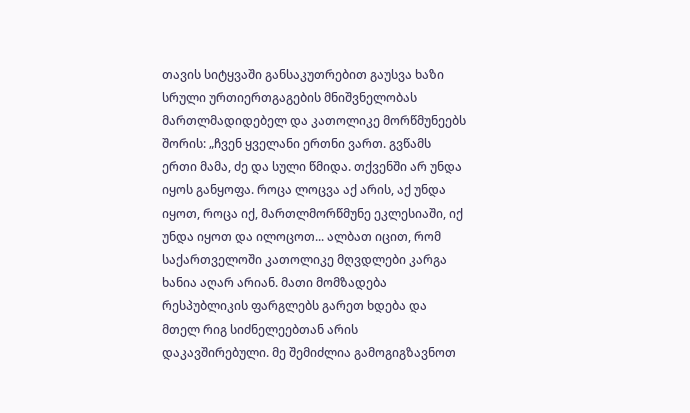თავის სიტყვაში განსაკუთრებით გაუსვა ხაზი სრული ურთიერთგაგების მნიშვნელობას მართლმადიდებელ და კათოლიკე მორწმუნეებს შორის: „ჩვენ ყველანი ერთნი ვართ. გვწამს ერთი მამა, ძე და სული წმიდა. თქვენში არ უნდა იყოს განყოფა. როცა ლოცვა აქ არის, აქ უნდა იყოთ, როცა იქ, მართლმორწმუნე ეკლესიაში, იქ უნდა იყოთ და ილოცოთ... ალბათ იცით, რომ საქართველოში კათოლიკე მღვდლები კარგა ხანია აღარ არიან. მათი მომზადება რესპუბლიკის ფარგლებს გარეთ ხდება და მთელ რიგ სიძნელეებთან არის დაკავშირებული. მე შემიძლია გამოგიგზავნოთ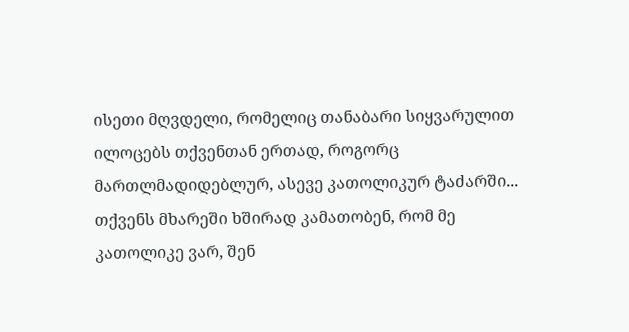ისეთი მღვდელი, რომელიც თანაბარი სიყვარულით ილოცებს თქვენთან ერთად, როგორც მართლმადიდებლურ, ასევე კათოლიკურ ტაძარში... თქვენს მხარეში ხშირად კამათობენ, რომ მე კათოლიკე ვარ, შენ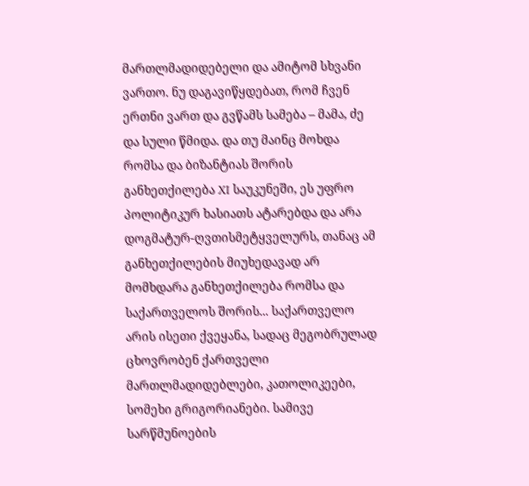მართლმადიდებელი და ამიტომ სხვანი ვართო. ნუ დაგავიწყდებათ, რომ ჩვენ ერთნი ვართ და გვწამს სამება – მამა, ძე და სული წმიდა. და თუ მაინც მოხდა რომსა და ბიზანტიას შორის განხეთქილება XI საუკუნეში, ეს უფრო პოლიტიკურ ხასიათს ატარებდა და არა დოგმატურ-ღვთისმეტყველურს, თანაც ამ განხეთქილების მიუხედავად არ მომხდარა განხეთქილება რომსა და საქართველოს შორის... საქართველო არის ისეთი ქვეყანა, სადაც მეგობრულად ცხოვრობენ ქართველი მართლმადიდებლები, კათოლიკეები, სომეხი გრიგორიანები. სამივე სარწმუნოების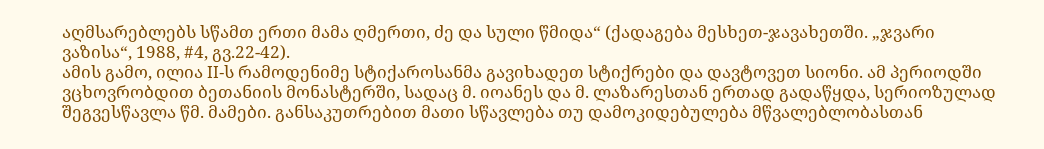აღმსარებლებს სწამთ ერთი მამა ღმერთი, ძე და სული წმიდა“ (ქადაგება მესხეთ-ჯავახეთში. „ჯვარი ვაზისა“, 1988, #4, გვ.22-42).
ამის გამო, ილია II-ს რამოდენიმე სტიქაროსანმა გავიხადეთ სტიქრები და დავტოვეთ სიონი. ამ პერიოდში ვცხოვრობდით ბეთანიის მონასტერში, სადაც მ. იოანეს და მ. ლაზარესთან ერთად გადაწყდა, სერიოზულად შეგვესწავლა წმ. მამები. განსაკუთრებით მათი სწავლება თუ დამოკიდებულება მწვალებლობასთან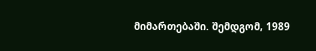მიმართებაში. შემდგომ, 1989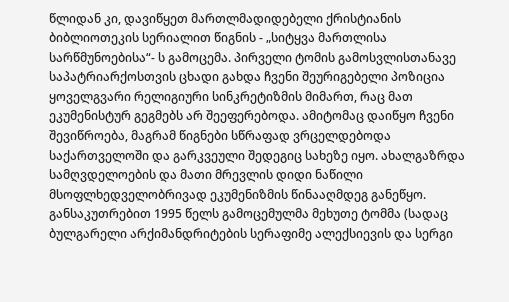წლიდან კი, დავიწყეთ მართლმადიდებელი ქრისტიანის ბიბლიოთეკის სერიალით წიგნის - „სიტყვა მართლისა სარწმუნოებისა“- ს გამოცემა. პირველი ტომის გამოსვლისთანავე საპატრიარქოსთვის ცხადი გახდა ჩვენი შეურიგებელი პოზიცია ყოველგვარი რელიგიური სინკრეტიზმის მიმართ, რაც მათ ეკუმენისტურ გეგმებს არ შეეფერებოდა. ამიტომაც დაიწყო ჩვენი შევიწროება, მაგრამ წიგნები სწრაფად ვრცელდებოდა საქართველოში და გარკვეული შედეგიც სახეზე იყო. ახალგაზრდა სამღვდელოების და მათი მრევლის დიდი ნაწილი მსოფლხედველობრივად ეკუმენიზმის წინააღმდეგ განეწყო. განსაკუთრებით 1995 წელს გამოცემულმა მეხუთე ტომმა (სადაც ბულგარელი არქიმანდრიტების სერაფიმე ალექსიევის და სერგი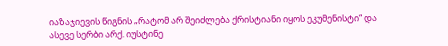იაზაჯიევის წიგნის „რატომ არ შეიძლება ქრისტიანი იყოს ეკუმენისტი“ და ასევე სერბი არქ. იუსტინე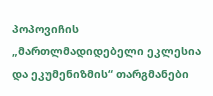პოპოვიჩის „მართლმადიდებელი ეკლესია და ეკუმენიზმის“ თარგმანები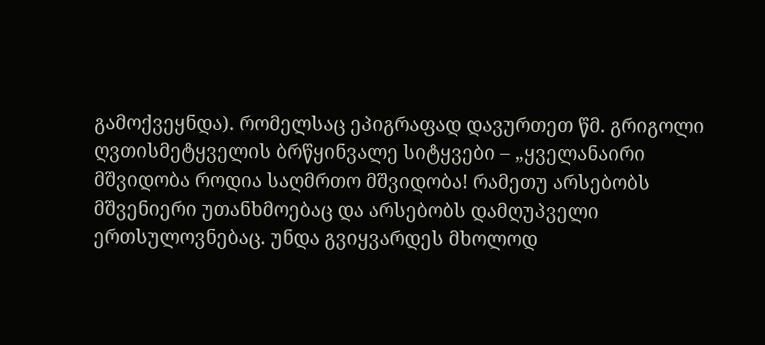გამოქვეყნდა). რომელსაც ეპიგრაფად დავურთეთ წმ. გრიგოლი ღვთისმეტყველის ბრწყინვალე სიტყვები – „ყველანაირი მშვიდობა როდია საღმრთო მშვიდობა! რამეთუ არსებობს მშვენიერი უთანხმოებაც და არსებობს დამღუპველი ერთსულოვნებაც. უნდა გვიყვარდეს მხოლოდ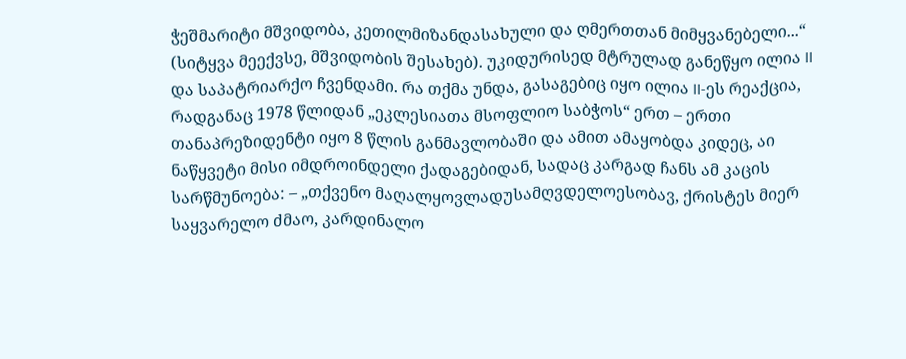ჭეშმარიტი მშვიდობა, კეთილმიზანდასახული და ღმერთთან მიმყვანებელი...“ (სიტყვა მეექვსე, მშვიდობის შესახებ). უკიდურისედ მტრულად განეწყო ილია II და საპატრიარქო ჩვენდამი. რა თქმა უნდა, გასაგებიც იყო ილია II-ეს რეაქცია, რადგანაც 1978 წლიდან „ეკლესიათა მსოფლიო საბჭოს“ ერთ – ერთი თანაპრეზიდენტი იყო 8 წლის განმავლობაში და ამით ამაყობდა კიდეც, აი ნაწყვეტი მისი იმდროინდელი ქადაგებიდან, სადაც კარგად ჩანს ამ კაცის სარწმუნოება: – „თქვენო მაღალყოვლადუსამღვდელოესობავ, ქრისტეს მიერ საყვარელო ძმაო, კარდინალო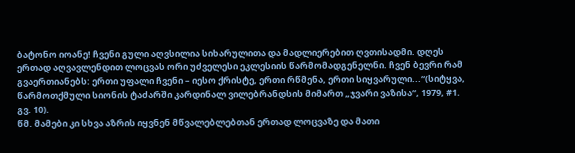ბატონო იოანე! ჩვენი გული აღვსილია სიხარულითა და მადლიერებით ღვთისადმი. დღეს ერთად აღვავლენდით ლოცვას ორი უძველესი ეკლესიის წარმომადგენელნი. ჩვენ ბევრი რამ გვაერთიანებს: ერთი უფალი ჩვენი – იესო ქრისტე, ერთი რწმენა, ერთი სიყვარული...“(სიტყვა, წარმოთქმული სიონის ტაძარში კარდინალ ვილებრანდსის მიმართ „ჯვარი ვაზისა“, 1979, #1. გვ. 10).
წმ. მამები კი სხვა აზრის იყვნენ მწვალებლებთან ერთად ლოცვაზე და მათი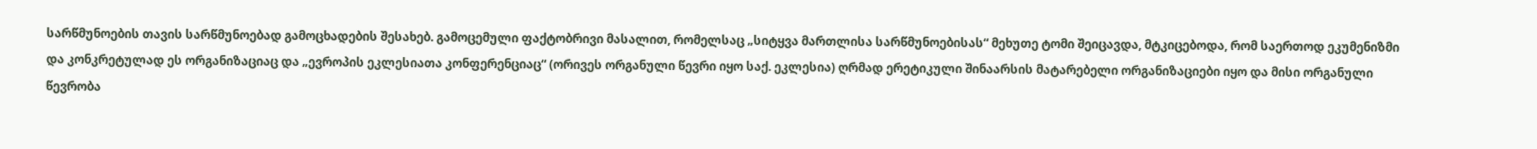სარწმუნოების თავის სარწმუნოებად გამოცხადების შესახებ. გამოცემული ფაქტობრივი მასალით, რომელსაც „სიტყვა მართლისა სარწმუნოებისას“ მეხუთე ტომი შეიცავდა, მტკიცებოდა, რომ საერთოდ ეკუმენიზმი და კონკრეტულად ეს ორგანიზაციაც და „ევროპის ეკლესიათა კონფერენციაც“ (ორივეს ორგანული წევრი იყო საქ. ეკლესია) ღრმად ერეტიკული შინაარსის მატარებელი ორგანიზაციები იყო და მისი ორგანული წევრობა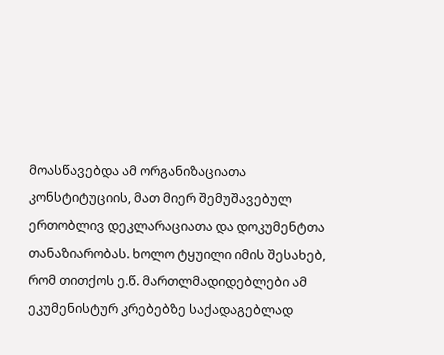მოასწავებდა ამ ორგანიზაციათა კონსტიტუციის, მათ მიერ შემუშავებულ ერთობლივ დეკლარაციათა და დოკუმენტთა თანაზიარობას. ხოლო ტყუილი იმის შესახებ, რომ თითქოს ე.წ. მართლმადიდებლები ამ ეკუმენისტურ კრებებზე საქადაგებლად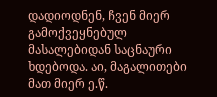დადიოდნენ, ჩვენ მიერ გამოქვეყნებულ მასალებიდან საცნაური ხდებოდა. აი, მაგალითები მათ მიერ ე.წ.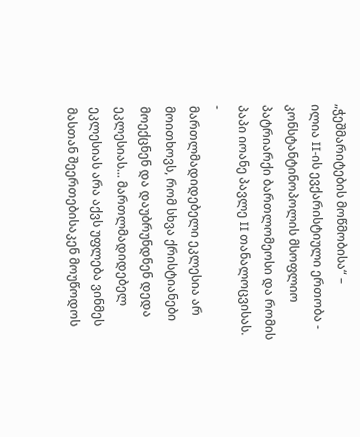„ჭეშმარიტების მოწმობისა“ –
ილია II-ის ევქარისტიული ერთობა - კონსტანტინოპოლის მსოფლიო პატრიარქი ბართლომეოსი და რომის პაპი იოანე პავლე II თანალოცვისას.
-
მართლმადიდებელი ეკლესია არ მოითხოვს, რომ სხვა ქრისტიანები მოექცნენ და დაუბრუნდნენ დედა ეკლესიას... მართლმადიდებელ ეკლესიას არა აქვს უფლება ვინმეს მასთან შეერთებისაკენ მოუწოდოს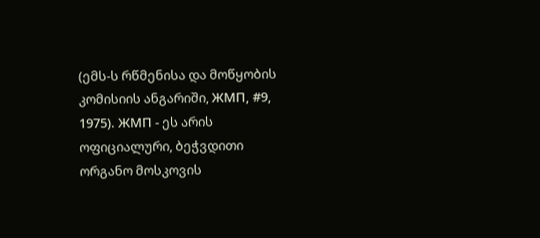(ემს-ს რწმენისა და მოწყობის კომისიის ანგარიში, ЖМП, #9, 1975). ЖМП - ეს არის ოფიციალური, ბეჭვდითი ორგანო მოსკოვის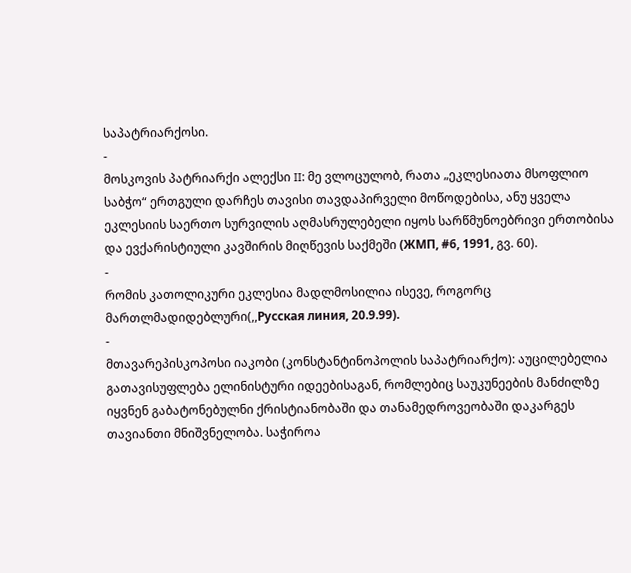საპატრიარქოსი.
-
მოსკოვის პატრიარქი ალექსი II: მე ვლოცულობ, რათა „ეკლესიათა მსოფლიო საბჭო“ ერთგული დარჩეს თავისი თავდაპირველი მოწოდებისა, ანუ ყველა ეკლესიის საერთო სურვილის აღმასრულებელი იყოს სარწმუნოებრივი ერთობისა და ევქარისტიული კავშირის მიღწევის საქმეში (ЖМП, #6, 1991, გვ. 60).
-
რომის კათოლიკური ეკლესია მადლმოსილია ისევე, როგორც მართლმადიდებლური(,,Русская линия, 20.9.99).
-
მთავარეპისკოპოსი იაკობი (კონსტანტინოპოლის საპატრიარქო): აუცილებელია გათავისუფლება ელინისტური იდეებისაგან, რომლებიც საუკუნეების მანძილზე იყვნენ გაბატონებულნი ქრისტიანობაში და თანამედროვეობაში დაკარგეს თავიანთი მნიშვნელობა. საჭიროა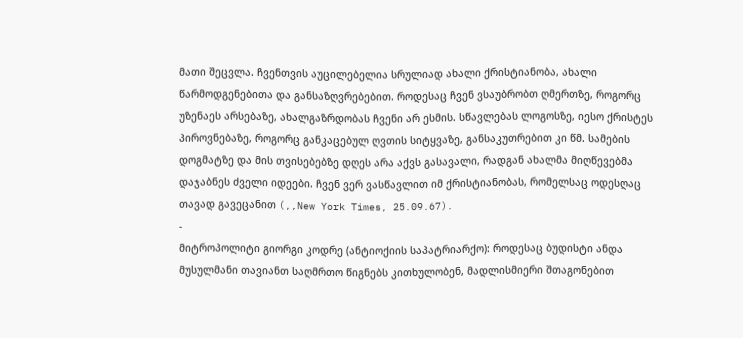მათი შეცვლა. ჩვენთვის აუცილებელია სრულიად ახალი ქრისტიანობა, ახალი წარმოდგენებითა და განსაზღვრებებით. როდესაც ჩვენ ვსაუბრობთ ღმერთზე, როგორც უზენაეს არსებაზე, ახალგაზრდობას ჩვენი არ ესმის. სწავლებას ლოგოსზე, იესო ქრისტეს პიროვნებაზე, როგორც განკაცებულ ღვთის სიტყვაზე, განსაკუთრებით კი წმ. სამების დოგმატზე და მის თვისებებზე დღეს არა აქვს გასავალი, რადგან ახალმა მიღწევებმა დაჯაბნეს ძველი იდეები. ჩვენ ვერ ვასწავლით იმ ქრისტიანობას, რომელსაც ოდესღაც თავად გავეცანით (,,New York Times, 25.09.67).
-
მიტროპოლიტი გიორგი კოდრე (ანტიოქიის საპატრიარქო): როდესაც ბუდისტი ანდა მუსულმანი თავიანთ საღმრთო წიგნებს კითხულობენ, მადლისმიერი შთაგონებით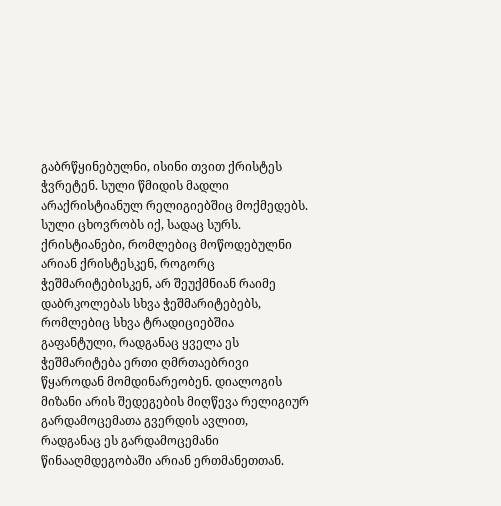გაბრწყინებულნი, ისინი თვით ქრისტეს ჭვრეტენ. სული წმიდის მადლი არაქრისტიანულ რელიგიებშიც მოქმედებს. სული ცხოვრობს იქ, სადაც სურს. ქრისტიანები, რომლებიც მოწოდებულნი არიან ქრისტესკენ, როგორც ჭეშმარიტებისკენ, არ შეუქმნიან რაიმე დაბრკოლებას სხვა ჭეშმარიტებებს, რომლებიც სხვა ტრადიციებშია გაფანტული, რადგანაც ყველა ეს ჭეშმარიტება ერთი ღმრთაებრივი წყაროდან მომდინარეობენ. დიალოგის მიზანი არის შედეგების მიღწევა რელიგიურ გარდამოცემათა გვერდის ავლით, რადგანაც ეს გარდამოცემანი წინააღმდეგობაში არიან ერთმანეთთან.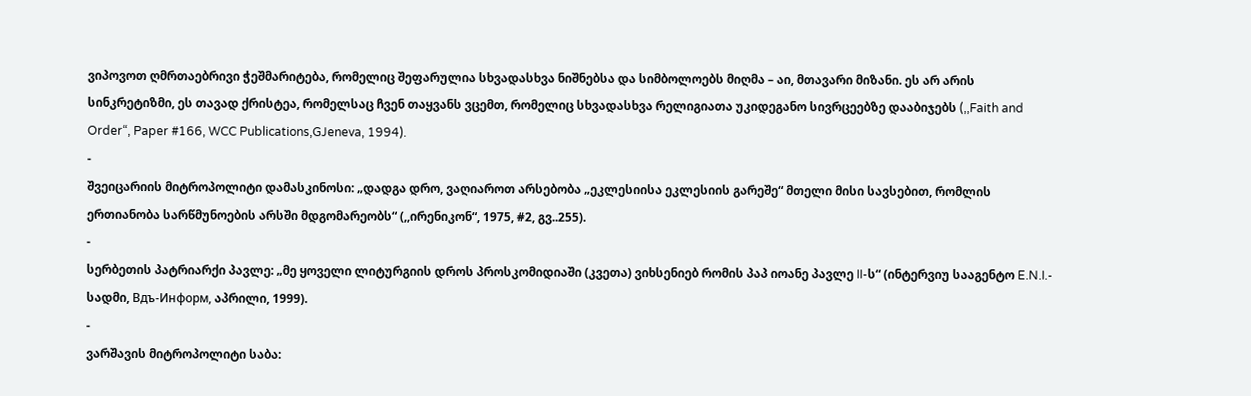ვიპოვოთ ღმრთაებრივი ჭეშმარიტება, რომელიც შეფარულია სხვადასხვა ნიშნებსა და სიმბოლოებს მიღმა – აი, მთავარი მიზანი. ეს არ არის სინკრეტიზმი, ეს თავად ქრისტეა, რომელსაც ჩვენ თაყვანს ვცემთ, რომელიც სხვადასხვა რელიგიათა უკიდეგანო სივრცეებზე დააბიჯებს (,,Faith and Order“, Paper #166, WCC Publications,GJeneva, 1994).
-
შვეიცარიის მიტროპოლიტი დამასკინოსი: „დადგა დრო, ვაღიაროთ არსებობა „ეკლესიისა ეკლესიის გარეშე“ მთელი მისი სავსებით, რომლის ერთიანობა სარწმუნოების არსში მდგომარეობს“ (,,ირენიკონ“, 1975, #2, გვ..255).
-
სერბეთის პატრიარქი პავლე: „მე ყოველი ლიტურგიის დროს პროსკომიდიაში (კვეთა) ვიხსენიებ რომის პაპ იოანე პავლე II-ს“ (ინტერვიუ სააგენტო E.N.I.- სადმი, Вдъ-Информ, აპრილი, 1999).
-
ვარშავის მიტროპოლიტი საბა: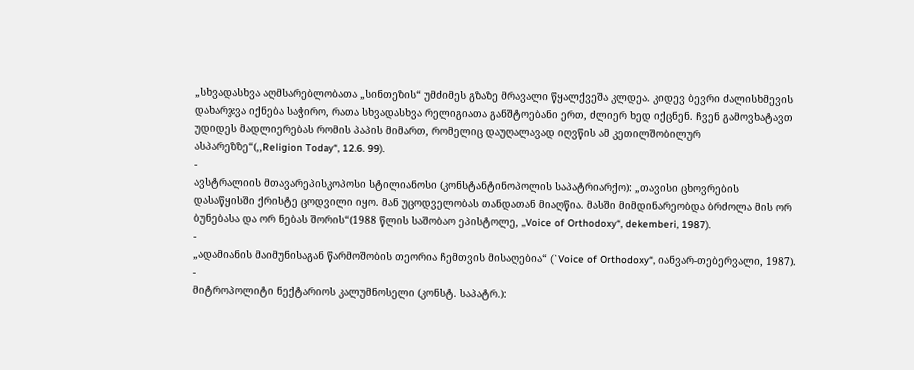„სხვადასხვა აღმსარებლობათა „სინთეზის“ უმძიმეს გზაზე მრავალი წყალქვეშა კლდეა. კიდევ ბევრი ძალისხმევის დახარჯვა იქნება საჭირო, რათა სხვადასხვა რელიგიათა განშტოებანი ერთ, ძლიერ ხედ იქცნენ. ჩვენ გამოვხატავთ უდიდეს მადლიერებას რომის პაპის მიმართ, რომელიც დაუღალავად იღვწის ამ კეთილშობილურ ასპარეზზე“(,,Religion Today“, 12.6. 99).
-
ავსტრალიის მთავარეპისკოპოსი სტილიანოსი (კონსტანტინოპოლის საპატრიარქო): „თავისი ცხოვრების დასაწყისში ქრისტე ცოდვილი იყო. მან უცოდველობას თანდათან მიაღწია. მასში მიმდინარეობდა ბრძოლა მის ორ ბუნებასა და ორ ნებას შორის“(1988 წლის საშობაო ეპისტოლე, ,,Voice of Orthodoxy“, dekemberi, 1987).
-
„ადამიანის მაიმუნისაგან წარმოშობის თეორია ჩემთვის მისაღებია“ (`Voice of Orthodoxy“, იანვარ-თებერვალი, 1987).
-
მიტროპოლიტი ნექტარიოს კალუმნოსელი (კონსტ. საპატრ.):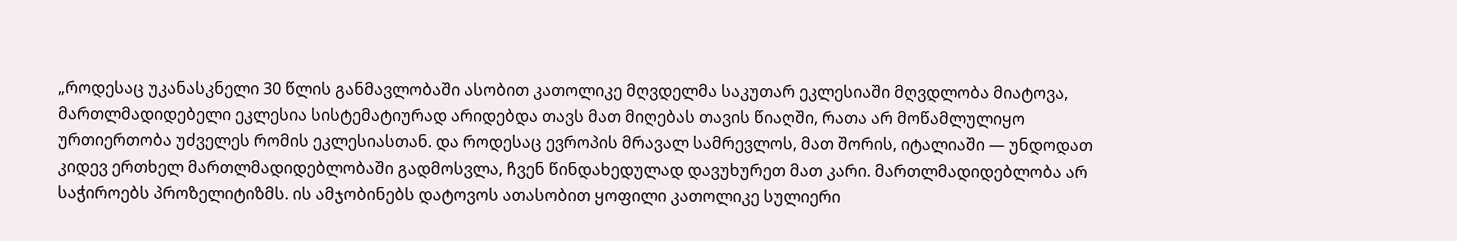„როდესაც უკანასკნელი 30 წლის განმავლობაში ასობით კათოლიკე მღვდელმა საკუთარ ეკლესიაში მღვდლობა მიატოვა, მართლმადიდებელი ეკლესია სისტემატიურად არიდებდა თავს მათ მიღებას თავის წიაღში, რათა არ მოწამლულიყო ურთიერთობა უძველეს რომის ეკლესიასთან. და როდესაც ევროპის მრავალ სამრევლოს, მათ შორის, იტალიაში — უნდოდათ კიდევ ერთხელ მართლმადიდებლობაში გადმოსვლა, ჩვენ წინდახედულად დავუხურეთ მათ კარი. მართლმადიდებლობა არ საჭიროებს პროზელიტიზმს. ის ამჯობინებს დატოვოს ათასობით ყოფილი კათოლიკე სულიერი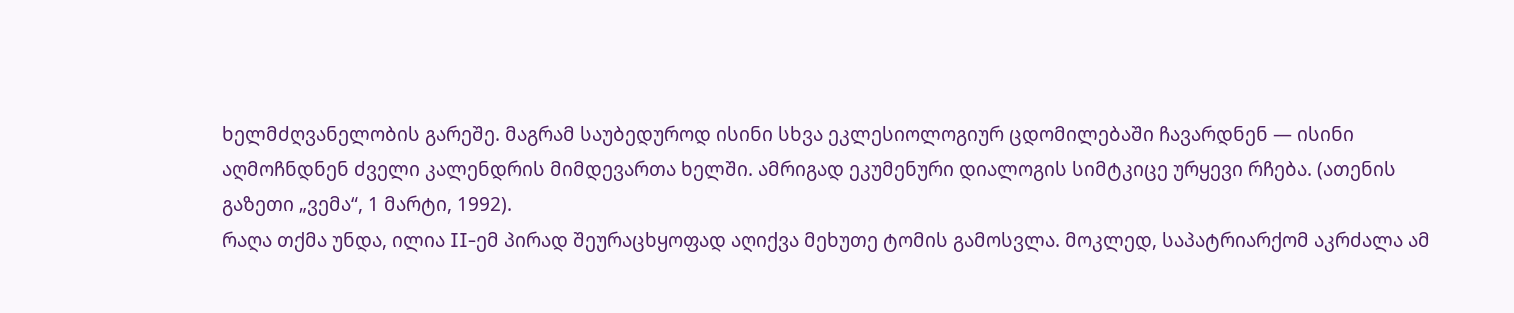ხელმძღვანელობის გარეშე. მაგრამ საუბედუროდ ისინი სხვა ეკლესიოლოგიურ ცდომილებაში ჩავარდნენ — ისინი აღმოჩნდნენ ძველი კალენდრის მიმდევართა ხელში. ამრიგად ეკუმენური დიალოგის სიმტკიცე ურყევი რჩება. (ათენის გაზეთი „ვემა“, 1 მარტი, 1992).
რაღა თქმა უნდა, ილია II-ემ პირად შეურაცხყოფად აღიქვა მეხუთე ტომის გამოსვლა. მოკლედ, საპატრიარქომ აკრძალა ამ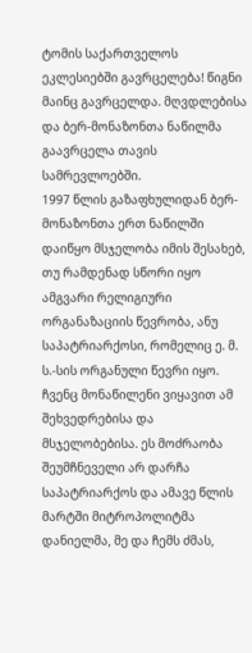ტომის საქართველოს ეკლესიებში გავრცელება! წიგნი მაინც გავრცელდა. მღვდლებისა და ბერ-მონაზონთა ნაწილმა გაავრცელა თავის სამრევლოებში.
1997 წლის გაზაფხულიდან ბერ-მონაზონთა ერთ ნაწილში დაიწყო მსჯელობა იმის შესახებ, თუ რამდენად სწორი იყო ამგვარი რელიგიური ორგანაზაციის წევრობა, ანუ საპატრიარქოსი, რომელიც ე. მ. ს.-სის ორგანული წევრი იყო. ჩვენც მონაწილენი ვიყავით ამ შეხვედრებისა და მსჯელობებისა. ეს მოძრაობა შეუმჩნეველი არ დარჩა საპატრიარქოს და ამავე წლის მარტში მიტროპოლიტმა დანიელმა, მე და ჩემს ძმას,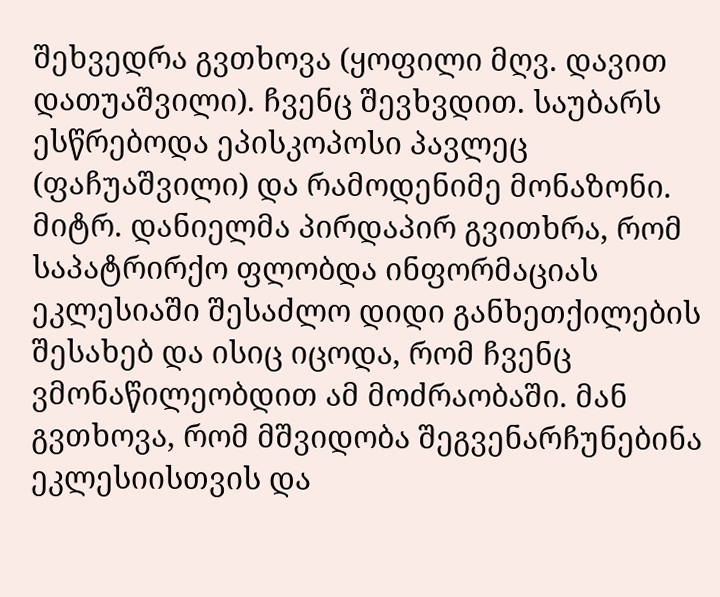შეხვედრა გვთხოვა (ყოფილი მღვ. დავით დათუაშვილი). ჩვენც შევხვდით. საუბარს ესწრებოდა ეპისკოპოსი პავლეც (ფაჩუაშვილი) და რამოდენიმე მონაზონი. მიტრ. დანიელმა პირდაპირ გვითხრა, რომ საპატრირქო ფლობდა ინფორმაციას ეკლესიაში შესაძლო დიდი განხეთქილების შესახებ და ისიც იცოდა, რომ ჩვენც ვმონაწილეობდით ამ მოძრაობაში. მან გვთხოვა, რომ მშვიდობა შეგვენარჩუნებინა ეკლესიისთვის და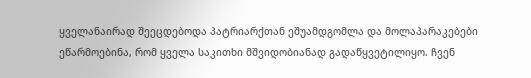ყველანაირად შეეცდებოდა პატრიარქთან ეშუამდგომლა და მოლაპარაკებები ეწარმოებინა, რომ ყველა საკითხი მშვიდობიანად გადაწყვეტილიყო. ჩვენ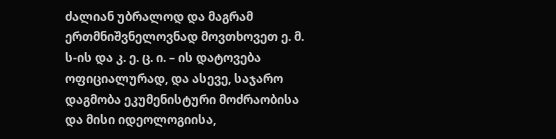ძალიან უბრალოდ და მაგრამ ერთმნიშვნელოვნად მოვთხოვეთ ე. მ. ს-ის და კ. ე. ც. ი. – ის დატოვება ოფიციალურად, და ასევე, საჯარო დაგმობა ეკუმენისტური მოძრაობისა და მისი იდეოლოგიისა,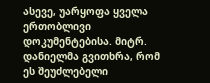ასევე, უარყოფა ყველა ერთობლივი დოკუმენტებისა. მიტრ. დანიელმა გვითხრა, რომ ეს შეუძლებელი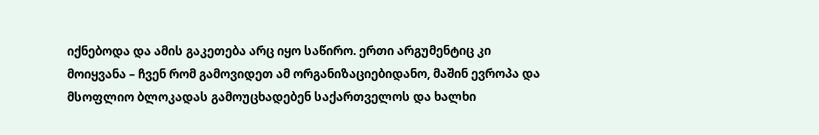იქნებოდა და ამის გაკეთება არც იყო საწირო. ერთი არგუმენტიც კი მოიყვანა – ჩვენ რომ გამოვიდეთ ამ ორგანიზაციებიდანო, მაშინ ევროპა და მსოფლიო ბლოკადას გამოუცხადებენ საქართველოს და ხალხი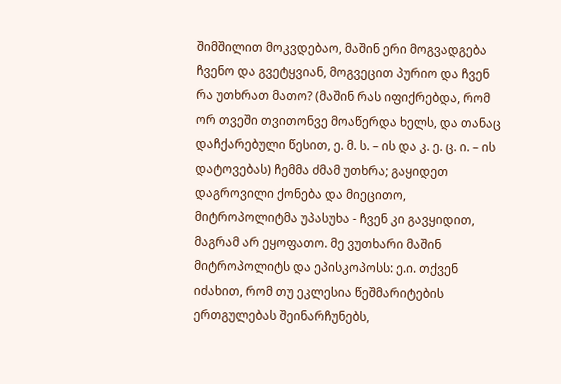შიმშილით მოკვდებაო, მაშინ ერი მოგვადგება ჩვენო და გვეტყვიან, მოგვეცით პურიო და ჩვენ რა უთხრათ მათო? (მაშინ რას იფიქრებდა, რომ ორ თვეში თვითონვე მოაწერდა ხელს, და თანაც დაჩქარებული წესით, ე. მ. ს. – ის და კ. ე. ც. ი. – ის დატოვებას) ჩემმა ძმამ უთხრა; გაყიდეთ დაგროვილი ქონება და მიეცითო, მიტროპოლიტმა უპასუხა - ჩვენ კი გავყიდით, მაგრამ არ ეყოფათო. მე ვუთხარი მაშინ მიტროპოლიტს და ეპისკოპოსს: ე.ი. თქვენ იძახით, რომ თუ ეკლესია წეშმარიტების ერთგულებას შეინარჩუნებს,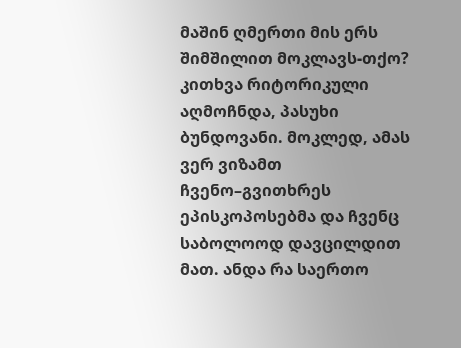მაშინ ღმერთი მის ერს შიმშილით მოკლავს-თქო?
კითხვა რიტორიკული აღმოჩნდა, პასუხი ბუნდოვანი. მოკლედ, ამას ვერ ვიზამთ ჩვენო–გვითხრეს ეპისკოპოსებმა და ჩვენც საბოლოოდ დავცილდით მათ. ანდა რა საერთო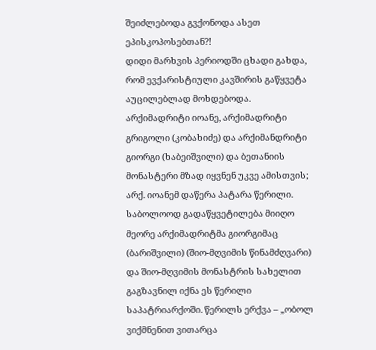შეიძლებოდა გვქონოდა ასეთ ეპისკოპოსებთან?!
დიდი მარხვის პერიოდში ცხადი გახდა, რომ ევქარისტიული კავშირის გაწყვეტა აუცილებლად მოხდებოდა. არქიმადრიტი იოანე, არქიმადრიტი გრიგოლი (კობახიძე) და არქიმანდრიტი გიორგი (ხაბეიშვილი) და ბეთანიის მონასტერი მზად იყვნენ უკვე ამისთვის; არქ. იოანემ დაწერა პატარა წერილი. საბოლოოდ გადაწყვეტილება მიიღო მეორე არქიმადრიტმა გიორგიმაც (ბარიშვილი) (შიო-მღვიმის წინამძღვარი) და შიო-მღვიმის მონასტრის სახელით გაგზავნილ იქნა ეს წერილი საპატრიარქოში. წერილს ერქვა – „ობოლ ვიქმნენით ვითარცა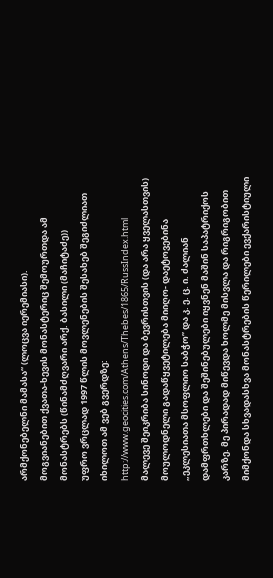არმქონებელნი მამასა“ (ლოცვა იერემიასი).
მოგვიანებით ქვათა-ხევის მონასტერიც შემოურთდა ამ მონასტრებს (წინამძღვარი არქ. ბასილი (მაჩიტაძე))
უფრო ვრცლად 1997 წლის მოვლენების შესახებ შეგიძლიათ იხილოთ ამ ვებ გვერდზე:
http://www.geocities.com/Athens/Thebes/1865/RussIndex.html
მალევე შეიკრიბა სინოდი და ბევრისთვის (და არა ყველასთვის) მოულოდნელი გადაწყვეტილება მიიღო- დაეტოვებინა „ეკლესიათა მსოფლიო საბჭო” და კ. ე. ც. ი. ძალიან დამფრთხლები და შეშინებულები იყვნენ მაშინ საპატრიქოს კარზე. მე პირადად მიწევდა ხოლმე მისვლა და რიგრიგობით მიმქონდა სხვადასხვა მონასტრების წერილები ევქარისტიული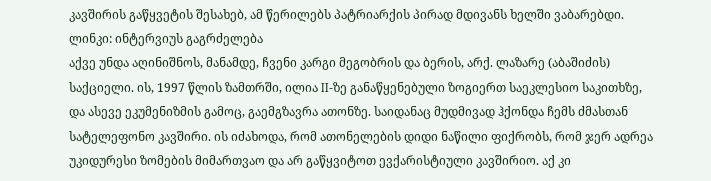კავშირის გაწყვეტის შესახებ, ამ წერილებს პატრიარქის პირად მდივანს ხელში ვაბარებდი.
ლინკი: ინტერვიუს გაგრძელება
აქვე უნდა აღინიშნოს, მანამდე, ჩვენი კარგი მეგობრის და ბერის, არქ. ლაზარე (აბაშიძის) საქციელი. ის, 1997 წლის ზამთრში, ილია II-ზე განაწყენებული ზოგიერთ საეკლესიო საკითხზე, და ასევე ეკუმენიზმის გამოც, გაემგზავრა ათონზე. საიდანაც მუდმივად ჰქონდა ჩემს ძმასთან სატელეფონო კავშირი. ის იძახოდა, რომ ათონელების დიდი ნაწილი ფიქრობს, რომ ჯერ ადრეა უკიდურესი ზომების მიმართვაო და არ გაწყვიტოთ ევქარისტიული კავშირიო. აქ კი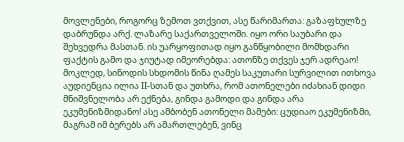მოვლენები, როგორც ზემოთ ვთქვით, ასე წარიმართა: გაზაფხულზე დაბრუნდა არქ. ლაზარე საქართველოში. იყო ორი საუბარი და შეხვედრა მასთან. ის უარყოფითად იყო განწყობილი მომხდარი ფაქტის გამო და ჯიუტად იმეორებდა: ათონზე თქვეს ჯერ ადრეაო! მოკლედ, სინოდის სხდომის წინა ღამეს საკუთარი სურვილით ითხოვა აუდიენცია ილია II-სთან და უთხრა, რომ ათონელები იძახიან დიდი მნიშვნელობა არ ექნება, გინდა გამოდი და გინდა არა ეკუმენიზმიდანო! ასე ამბობენ ათონელი მამები: ცუდიაო ეკუმენიზმი, მაგრამ იმ ბერებს არ ამართლებენ, ვინც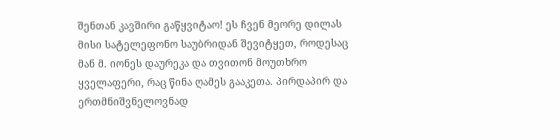შენთან კავშირი გაწყვიტაო! ეს ჩვენ მეორე დილას მისი სატელეფონო საუბრიდან შევიტყეთ, როდესაც მან მ. იონეს დაურეკა და თვითონ მოუთხრო ყველაფერი, რაც წინა ღამეს გააკეთა. პირდაპირ და ერთმნიშვნელოვნად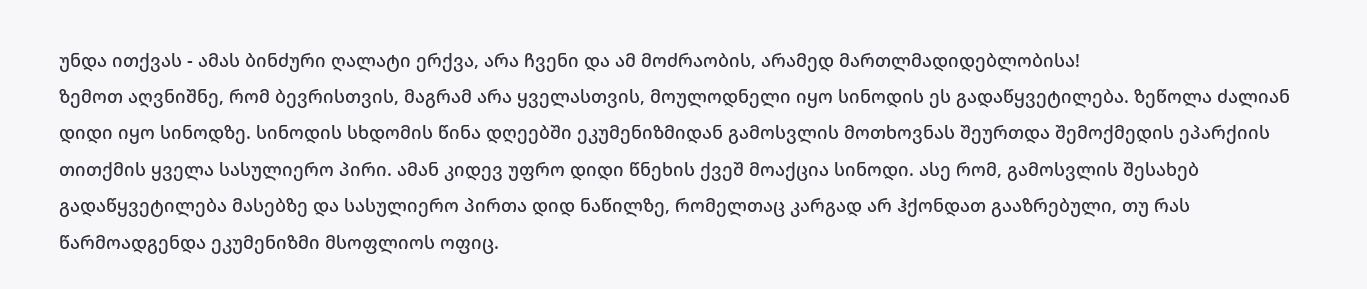უნდა ითქვას - ამას ბინძური ღალატი ერქვა, არა ჩვენი და ამ მოძრაობის, არამედ მართლმადიდებლობისა!
ზემოთ აღვნიშნე, რომ ბევრისთვის, მაგრამ არა ყველასთვის, მოულოდნელი იყო სინოდის ეს გადაწყვეტილება. ზეწოლა ძალიან დიდი იყო სინოდზე. სინოდის სხდომის წინა დღეებში ეკუმენიზმიდან გამოსვლის მოთხოვნას შეურთდა შემოქმედის ეპარქიის თითქმის ყველა სასულიერო პირი. ამან კიდევ უფრო დიდი წნეხის ქვეშ მოაქცია სინოდი. ასე რომ, გამოსვლის შესახებ გადაწყვეტილება მასებზე და სასულიერო პირთა დიდ ნაწილზე, რომელთაც კარგად არ ჰქონდათ გააზრებული, თუ რას წარმოადგენდა ეკუმენიზმი მსოფლიოს ოფიც.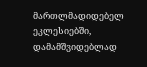მართლმადიდებელ ეკლესიებში, დამამშვიდებლად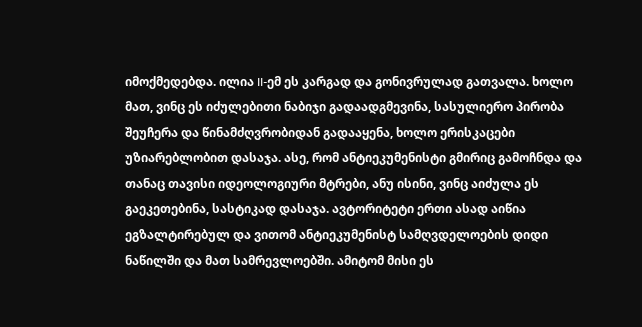იმოქმედებდა. ილია II-ემ ეს კარგად და გონივრულად გათვალა. ხოლო მათ, ვინც ეს იძულებითი ნაბიჯი გადაადგმევინა, სასულიერო პირობა შეუჩერა და წინამძღვრობიდან გადააყენა, ხოლო ერისკაცები უზიარებლობით დასაჯა. ასე, რომ ანტიეკუმენისტი გმირიც გამოჩნდა და თანაც თავისი იდეოლოგიური მტრები, ანუ ისინი, ვინც აიძულა ეს გაეკეთებინა, სასტიკად დასაჯა. ავტორიტეტი ერთი ასად აიწია ეგზალტირებულ და ვითომ ანტიეკუმენისტ სამღვდელოების დიდი ნაწილში და მათ სამრევლოებში. ამიტომ მისი ეს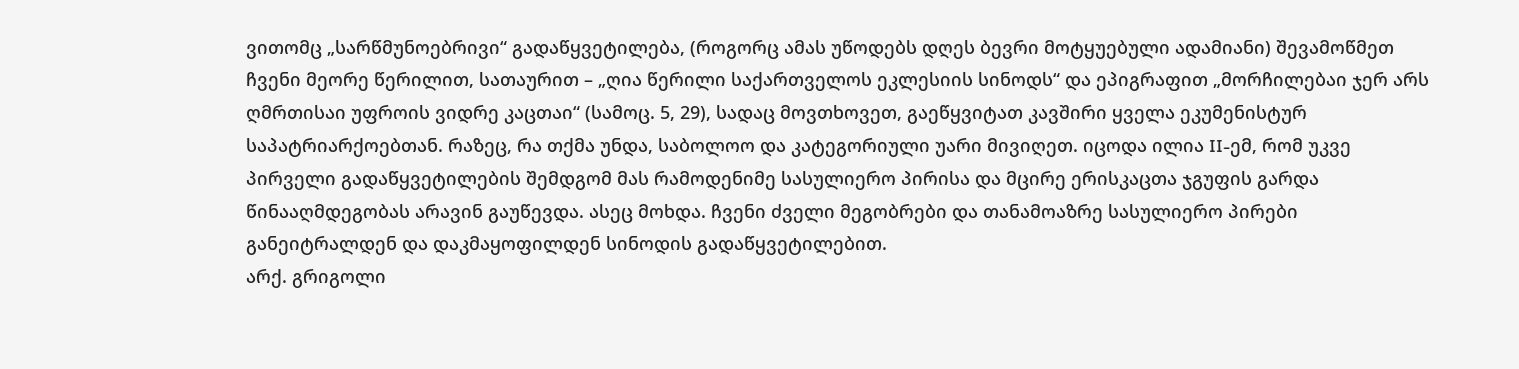ვითომც „სარწმუნოებრივი“ გადაწყვეტილება, (როგორც ამას უწოდებს დღეს ბევრი მოტყუებული ადამიანი) შევამოწმეთ ჩვენი მეორე წერილით, სათაურით – „ღია წერილი საქართველოს ეკლესიის სინოდს“ და ეპიგრაფით „მორჩილებაი ჯერ არს ღმრთისაი უფროის ვიდრე კაცთაი“ (სამოც. 5, 29), სადაც მოვთხოვეთ, გაეწყვიტათ კავშირი ყველა ეკუმენისტურ საპატრიარქოებთან. რაზეც, რა თქმა უნდა, საბოლოო და კატეგორიული უარი მივიღეთ. იცოდა ილია II-ემ, რომ უკვე პირველი გადაწყვეტილების შემდგომ მას რამოდენიმე სასულიერო პირისა და მცირე ერისკაცთა ჯგუფის გარდა წინააღმდეგობას არავინ გაუწევდა. ასეც მოხდა. ჩვენი ძველი მეგობრები და თანამოაზრე სასულიერო პირები განეიტრალდენ და დაკმაყოფილდენ სინოდის გადაწყვეტილებით.
არქ. გრიგოლი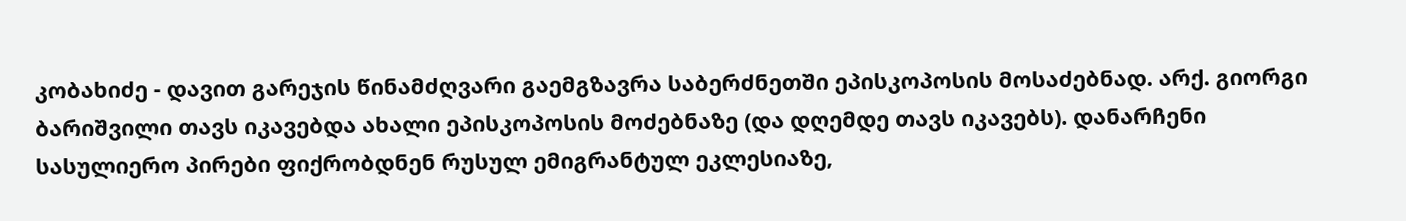კობახიძე - დავით გარეჯის წინამძღვარი გაემგზავრა საბერძნეთში ეპისკოპოსის მოსაძებნად. არქ. გიორგი ბარიშვილი თავს იკავებდა ახალი ეპისკოპოსის მოძებნაზე (და დღემდე თავს იკავებს). დანარჩენი სასულიერო პირები ფიქრობდნენ რუსულ ემიგრანტულ ეკლესიაზე,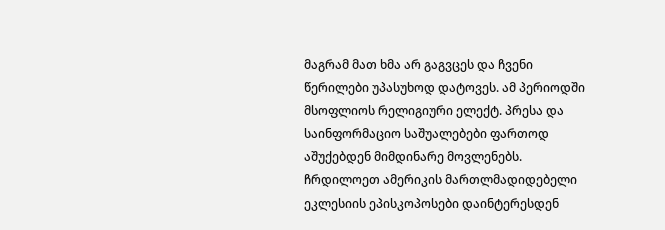მაგრამ მათ ხმა არ გაგვცეს და ჩვენი წერილები უპასუხოდ დატოვეს. ამ პერიოდში მსოფლიოს რელიგიური ელექტ. პრესა და საინფორმაციო საშუალებები ფართოდ აშუქებდენ მიმდინარე მოვლენებს. ჩრდილოეთ ამერიკის მართლმადიდებელი ეკლესიის ეპისკოპოსები დაინტერესდენ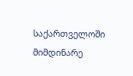საქართველოში მიმდინარე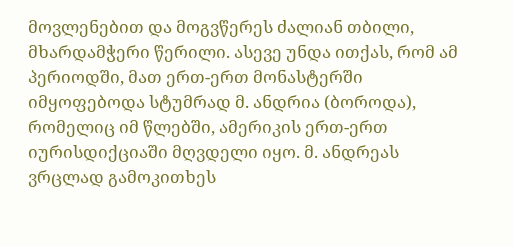მოვლენებით და მოგვწერეს ძალიან თბილი, მხარდამჭერი წერილი. ასევე უნდა ითქას, რომ ამ პერიოდში, მათ ერთ-ერთ მონასტერში იმყოფებოდა სტუმრად მ. ანდრია (ბოროდა), რომელიც იმ წლებში, ამერიკის ერთ-ერთ იურისდიქციაში მღვდელი იყო. მ. ანდრეას ვრცლად გამოკითხეს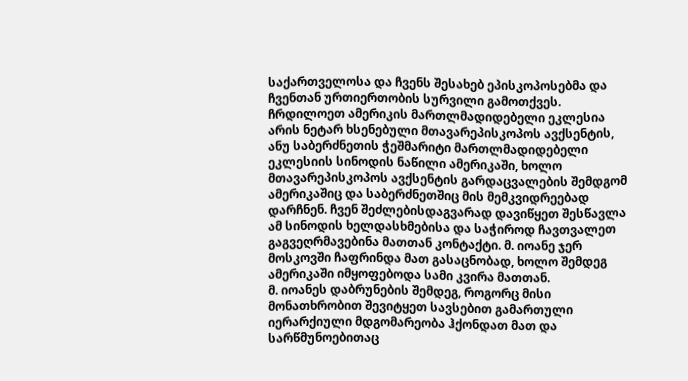საქართველოსა და ჩვენს შესახებ ეპისკოპოსებმა და ჩვენთან ურთიერთობის სურვილი გამოთქვეს. ჩრდილოეთ ამერიკის მართლმადიდებელი ეკლესია არის ნეტარ ხსენებული მთავარეპისკოპოს ავქსენტის, ანუ საბერძნეთის ჭეშმარიტი მართლმადიდებელი ეკლესიის სინოდის ნაწილი ამერიკაში, ხოლო მთავარეპისკოპოს ავქსენტის გარდაცვალების შემდგომ ამერიკაშიც და საბერძნეთშიც მის მემკვიდრეებად დარჩნენ. ჩვენ შეძლებისდაგვარად დავიწყეთ შესწავლა ამ სინოდის ხელდასხმებისა და საჭიროდ ჩავთვალეთ გაგვეღრმავებინა მათთან კონტაქტი. მ. იოანე ჯერ მოსკოვში ჩაფრინდა მათ გასაცნობად, ხოლო შემდეგ ამერიკაში იმყოფებოდა სამი კვირა მათთან.
მ. იოანეს დაბრუნების შემდეგ, როგორც მისი მონათხრობით შევიტყეთ სავსებით გამართული იერარქიული მდგომარეობა ჰქონდათ მათ და სარწმუნოებითაც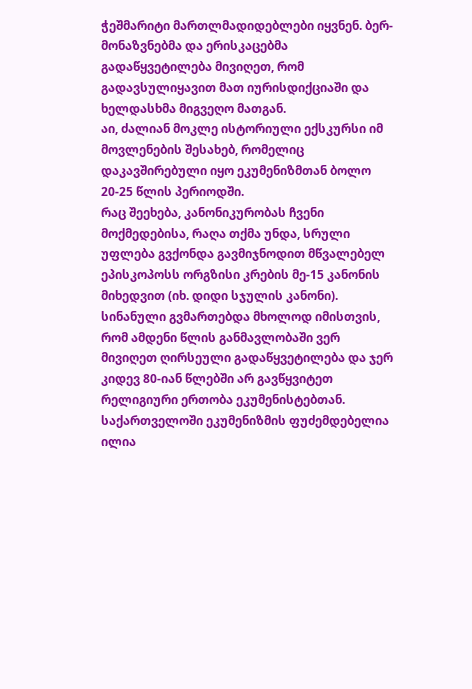ჭეშმარიტი მართლმადიდებლები იყვნენ. ბერ-მონაზვნებმა და ერისკაცებმა გადაწყვეტილება მივიღეთ, რომ გადავსულიყავით მათ იურისდიქციაში და ხელდასხმა მიგვეღო მათგან.
აი, ძალიან მოკლე ისტორიული ექსკურსი იმ მოვლენების შესახებ, რომელიც დაკავშირებული იყო ეკუმენიზმთან ბოლო 20-25 წლის პერიოდში.
რაც შეეხება, კანონიკურობას ჩვენი მოქმედებისა, რაღა თქმა უნდა, სრული უფლება გვქონდა გავმიჯნოდით მწვალებელ ეპისკოპოსს ორგზისი კრების მე-15 კანონის მიხედვით (იხ. დიდი სჯულის კანონი).
სინანული გვმართებდა მხოლოდ იმისთვის, რომ ამდენი წლის განმავლობაში ვერ მივიღეთ ღირსეული გადაწყვეტილება და ჯერ კიდევ 80-იან წლებში არ გავწყვიტეთ რელიგიური ერთობა ეკუმენისტებთან.
საქართველოში ეკუმენიზმის ფუძემდებელია ილია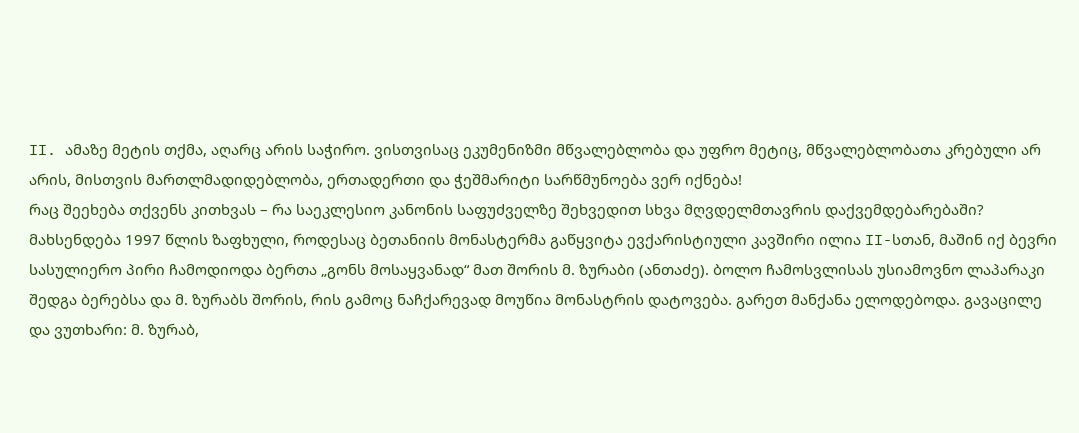II. ამაზე მეტის თქმა, აღარც არის საჭირო. ვისთვისაც ეკუმენიზმი მწვალებლობა და უფრო მეტიც, მწვალებლობათა კრებული არ არის, მისთვის მართლმადიდებლობა, ერთადერთი და ჭეშმარიტი სარწმუნოება ვერ იქნება!
რაც შეეხება თქვენს კითხვას – რა საეკლესიო კანონის საფუძველზე შეხვედით სხვა მღვდელმთავრის დაქვემდებარებაში?
მახსენდება 1997 წლის ზაფხული, როდესაც ბეთანიის მონასტერმა გაწყვიტა ევქარისტიული კავშირი ილია II-სთან, მაშინ იქ ბევრი სასულიერო პირი ჩამოდიოდა ბერთა „გონს მოსაყვანად“ მათ შორის მ. ზურაბი (ანთაძე). ბოლო ჩამოსვლისას უსიამოვნო ლაპარაკი შედგა ბერებსა და მ. ზურაბს შორის, რის გამოც ნაჩქარევად მოუწია მონასტრის დატოვება. გარეთ მანქანა ელოდებოდა. გავაცილე და ვუთხარი: მ. ზურაბ,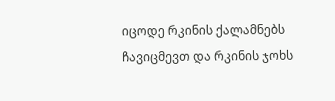იცოდე რკინის ქალამნებს ჩავიცმევთ და რკინის ჯოხს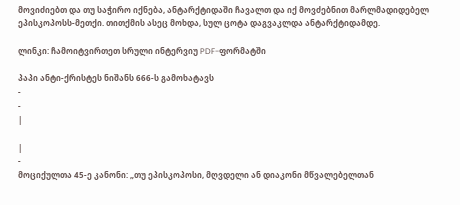მოვიძიებთ და თუ საჭირო იქნება, ანტარქტიდაში ჩავალთ და იქ მოვძებნით მარლმადიდებელ ეპისკოპოსს-მეთქი. თითქმის ასეც მოხდა, სულ ცოტა დაგვაკლდა ანტარქტიდამდე.

ლინკი: ჩამოიტვირთეთ სრული ინტერვიუ PDF-ფორმატში

პაპი ანტი-ქრისტეს ნიშანს 666-ს გამოხატავს
-
-
|

|
-
მოციქულთა 45-ე კანონი: „თუ ეპისკოპოსი, მღვდელი ან დიაკონი მწვალებელთან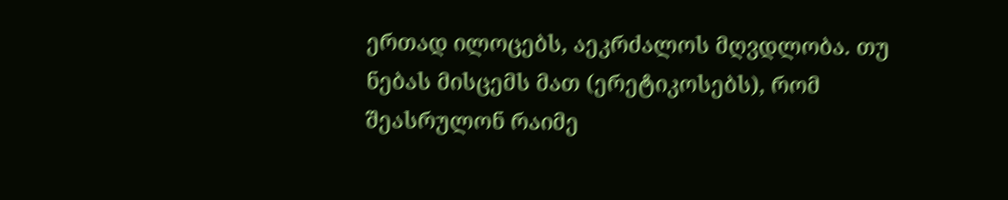ერთად ილოცებს, აეკრძალოს მღვდლობა. თუ ნებას მისცემს მათ (ერეტიკოსებს), რომ შეასრულონ რაიმე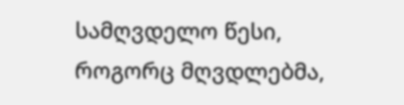სამღვდელო წესი, როგორც მღვდლებმა,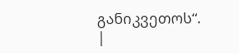განიკვეთოს“.
|